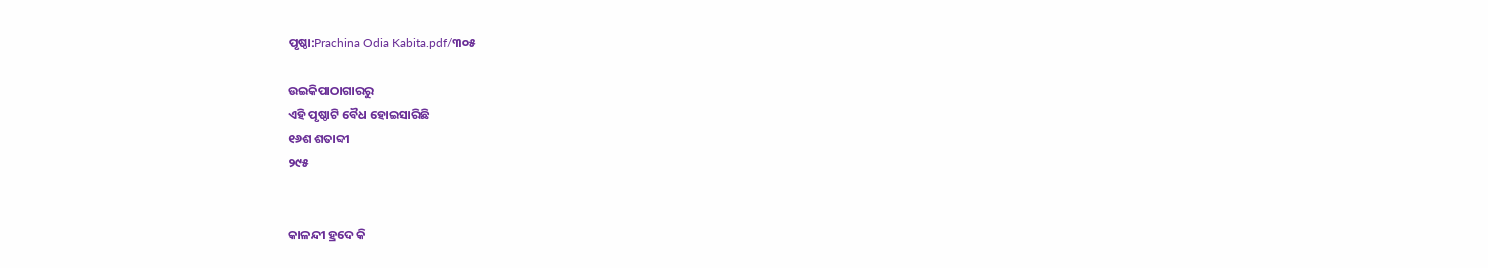ପୃଷ୍ଠା:Prachina Odia Kabita.pdf/୩୦୫

ଉଇକିପାଠାଗାର‌ରୁ
ଏହି ପୃଷ୍ଠାଟି ବୈଧ ହୋଇସାରିଛି
୧୬ଶ ଶତାବ୍ଦୀ
୨୯୫


କାଳନ୍ଦୀ ହ୍ରଦେ କି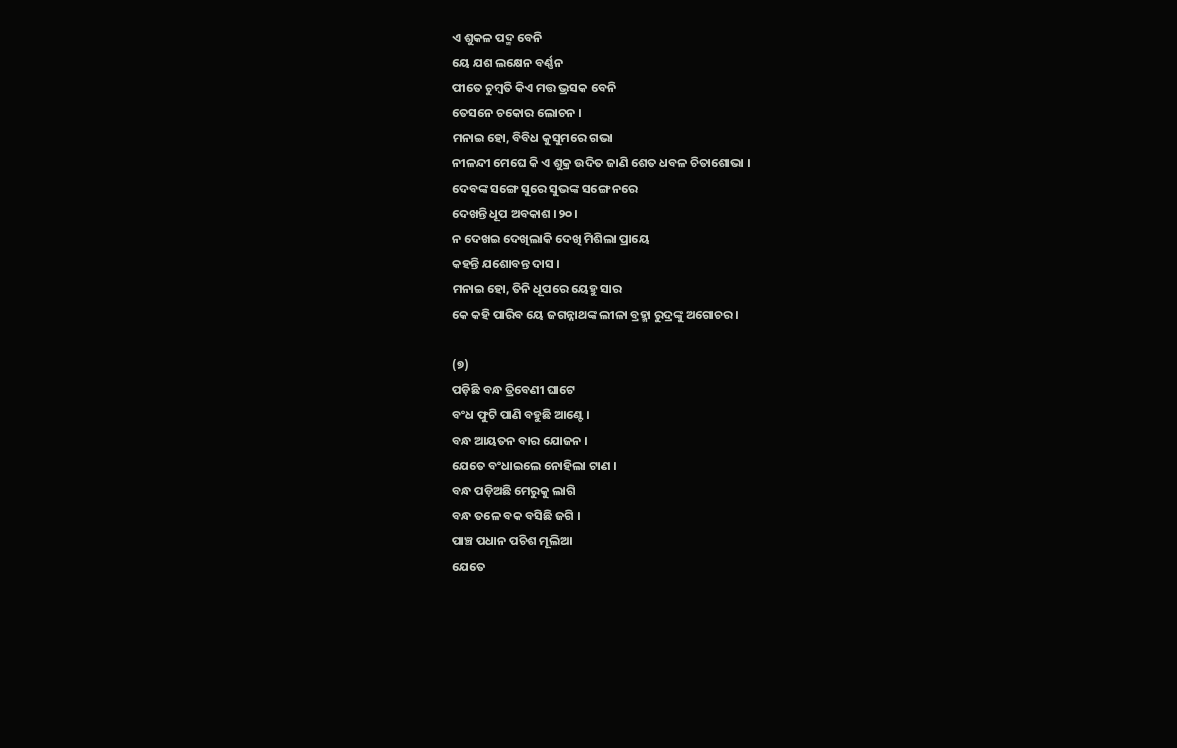ଏ ଶୁକଳ ପଦ୍ମ ବେନି
ୟେ ଯଶ ଲକ୍ଷେନ ବର୍ଣ୍ଣନ
ପୀତେ ଚୁମ୍ବତି କିଏ ମତ୍ତ ଭ୍ରସକ ବେନି
ତେସନେ ଚକୋର ଲୋଚନ ।
ମନାଇ ହୋ, ବିବିଧ କୁସୁମରେ ଗଭା
ନୀଳନ୍ଦୀ ମେଘେ କି ଏ ଶୁକ୍ର ଉଦିତ ଜାଣି ଶେତ ଧବଳ ଚିତାଶୋଭା ।
ଦେବଙ୍କ ସଙ୍ଗେ ସୁରେ ସୁଭଙ୍କ ସଙ୍ଗେ ନରେ
ଦେଖନ୍ତି ଧୂପ ଅବକାଶ ।୨୦।
ନ ଦେଖଇ ଦେଖିଲାକି ଦେଖି ମିଶିଲା ପ୍ରାୟେ
କହନ୍ତି ଯଶୋବନ୍ତ ଦାସ ।
ମନାଇ ହୋ, ତିନି ଧୂପରେ ୟେହୁ ସାର
କେ କହି ପାରିବ ୟେ ଜଗନ୍ନାଥଙ୍କ ଲୀଳା ବ୍ରହ୍ମା ରୁଦ୍ରଙ୍କୁ ଅଗୋଚର ।

(୭)
ପଡ଼ିଛି ବନ୍ଧ ତ୍ରିବେଣୀ ଘାଟେ
ବଂଧ ଫୁଟି ପାଣି ବହୁଛି ଆଣ୍ଟେ ।
ବନ୍ଧ ଆୟତନ ବାର ଯୋଜନ ।
ଯେତେ ବଂଧାଇଲେ ନୋହିଲା ଟାଣ ।
ବନ୍ଧ ପଡ଼ିଅଛି ମେରୁକୁ ଲାଗି
ବନ୍ଧ ତଳେ ବକ ବସିଛି ଜଗି ।
ପାଞ୍ଚ ପଧାନ ପଚିଶ ମୂଲିଆ
ଯେତେ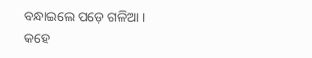ବନ୍ଧାଇଲେ ପଡ଼େ ଗଳିଆ ।
କହେ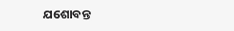ଯଶୋବନ୍ତ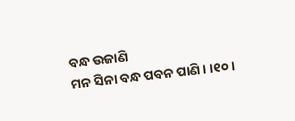ବନ୍ଧ ଉଜାଣି
ମନ ସିନା ବନ୍ଧ ପବନ ପାଣି । ।୧୦।